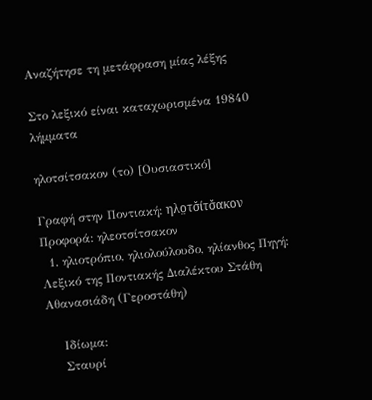Αναζήτησε τη μετάφραση μίας λέξης

Στο λεξικό είναι καταχωρισμένα 19840 λήμματα

ηλοτσίτσακον (το) [Ουσιαστικό]

Γραφή στην Ποντιακή: ηλο̤τσ̌ίτσ̌ακον Προφορά: ηλεοτσίτσακον
  1. ηλιοτρόπιο, ηλιολούλουδο, ηλίανθος Πηγή: Λεξικό της Ποντιακής Διαλέκτου Στάθη Αθανασιάδη (Γεροστάθη)

    Ιδίωμα:
    Σταυρί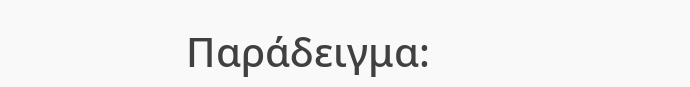Παράδειγμα: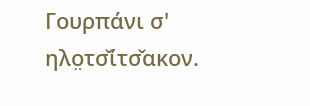Γουρπάνι σ' ηλο̤τσ̌ίτσ̌ακον.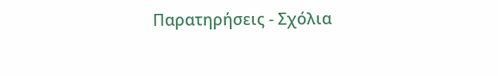Παρατηρήσεις - Σχόλια